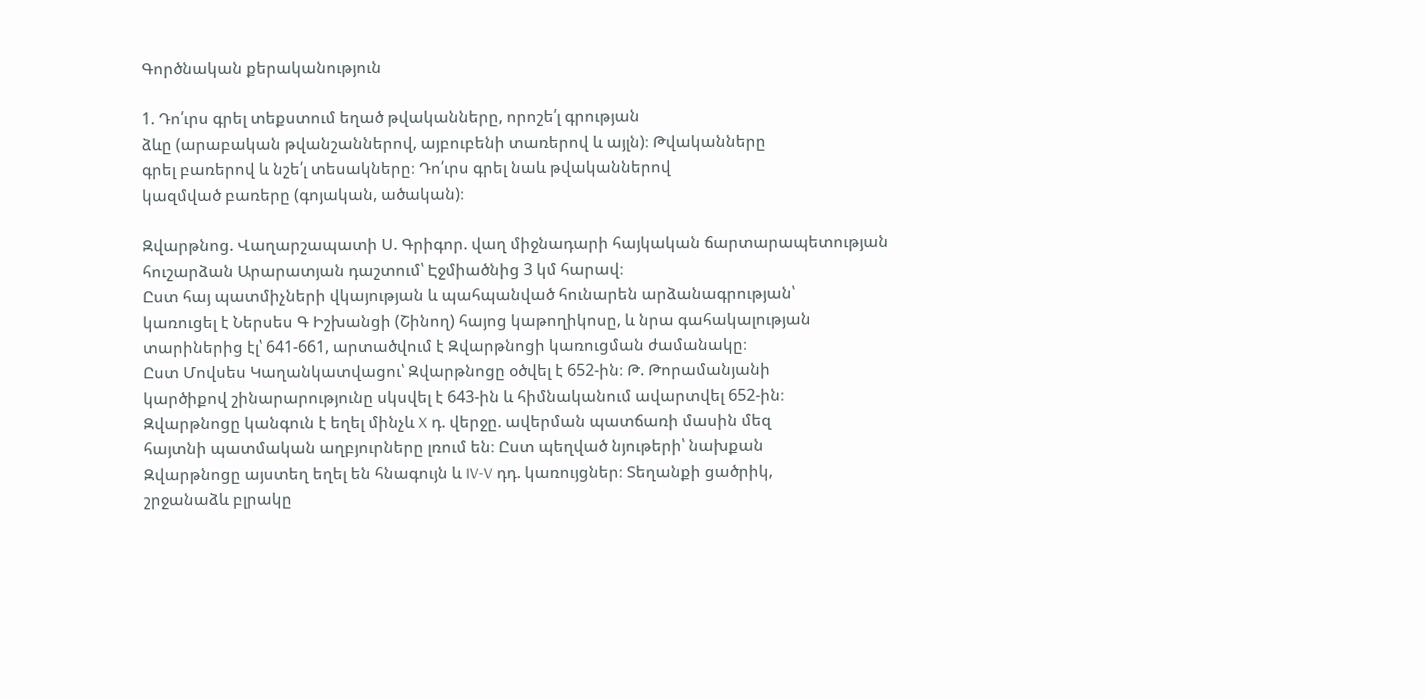Գործնական քերականություն

1. Դո՛ւրս գրել տեքստում եղած թվականները, որոշե՛լ գրության
ձևը (արաբական թվանշաններով, այբուբենի տառերով և այլն)։ Թվականները
գրել բառերով և նշե՛լ տեսակները։ Դո՛ւրս գրել նաև թվականներով
կազմված բառերը (գոյական, ածական)։

Զվարթնոց. Վաղարշապատի Ս. Գրիգոր. վաղ միջնադարի հայկական ճարտարապետության
հուշարձան Արարատյան դաշտում՝ Էջմիածնից 3 կմ հարավ։
Ըստ հայ պատմիչների վկայության և պահպանված հունարեն արձանագրության՝
կառուցել է Ներսես Գ Իշխանցի (Շինող) հայոց կաթողիկոսը, և նրա գահակալության
տարիներից էլ՝ 641-661, արտածվում է Զվարթնոցի կառուցման ժամանակը։
Ըստ Մովսես Կաղանկատվացու՝ Զվարթնոցը օծվել է 652-ին։ Թ. Թորամանյանի
կարծիքով շինարարությունը սկսվել է 643-ին և հիմնականում ավարտվել 652-ին։
Զվարթնոցը կանգուն է եղել մինչև X դ. վերջը. ավերման պատճառի մասին մեզ
հայտնի պատմական աղբյուրները լռում են։ Ըստ պեղված նյութերի՝ նախքան
Զվարթնոցը այստեղ եղել են հնագույն և IV-V դդ. կառույցներ։ Տեղանքի ցածրիկ,
շրջանաձև բլրակը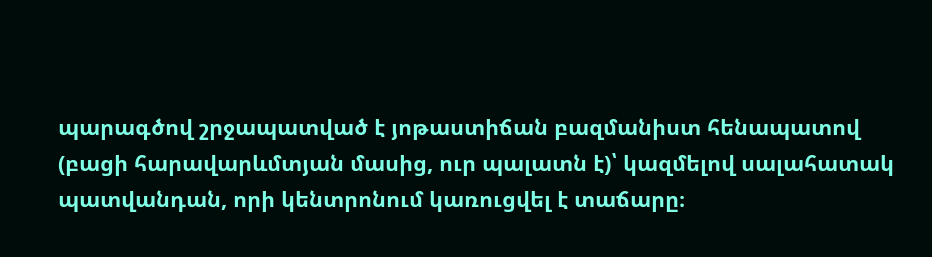պարագծով շրջապատված է յոթաստիճան բազմանիստ հենապատով
(բացի հարավարևմտյան մասից, ուր պալատն է)՝ կազմելով սալահատակ
պատվանդան, որի կենտրոնում կառուցվել է տաճարը։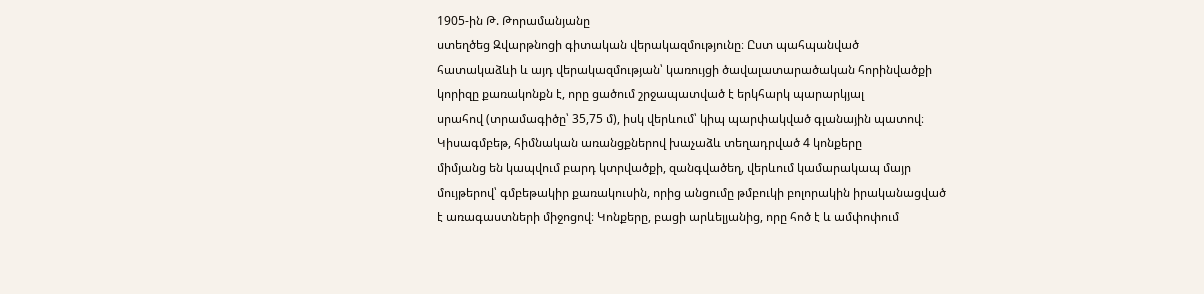1905-ին Թ. Թորամանյանը
ստեղծեց Զվարթնոցի գիտական վերակազմությունը։ Ըստ պահպանված
հատակաձևի և այդ վերակազմության՝ կառույցի ծավալատարածական հորինվածքի
կորիզը քառակոնքն է, որը ցածում շրջապատված է երկհարկ պարարկյալ
սրահով (տրամագիծը՝ 35,75 մ), իսկ վերևում՝ կիպ պարփակված գլանային պատով։
Կիսագմբեթ, հիմնական առանցքներով խաչաձև տեղադրված 4 կոնքերը
միմյանց են կապվում բարդ կտրվածքի, զանգվածեղ, վերևում կամարակապ մայր
մույթերով՝ գմբեթակիր քառակուսին, որից անցումը թմբուկի բոլորակին իրականացված
է առագաստների միջոցով։ Կոնքերը, բացի արևելյանից, որը հոծ է և ամփոփում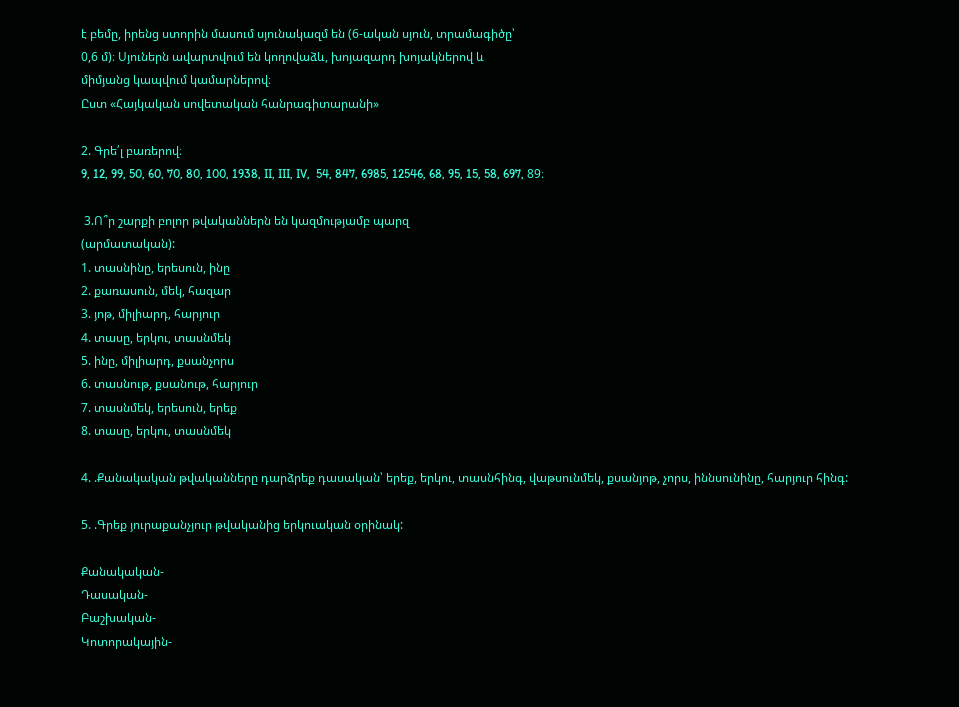է բեմը, իրենց ստորին մասում սյունակազմ են (6-ական սյուն, տրամագիծը՝
0,6 մ)։ Սյուներն ավարտվում են կողովաձև, խոյազարդ խոյակներով և
միմյանց կապվում կամարներով։
Ըստ «Հայկական սովետական հանրագիտարանի»

2. Գրե՛լ բառերով։
9, 12, 99, 50, 60, 70, 80, 100, 1938, II, III, IV,  54, 847, 6985, 12546, 68, 95, 15, 58, 697, 89։

 3.Ո՞ր շարքի բոլոր թվականներն են կազմությամբ պարզ
(արմատական):
1. տասնինը, երեսուն, ինը
2. քառասուն, մեկ, հազար
3. յոթ, միլիարդ, հարյուր
4. տասը, երկու, տասնմեկ
5. ինը, միլիարդ, քսանչորս
6. տասնութ, քսանութ, հարյուր
7. տասնմեկ, երեսուն, երեք
8. տասը, երկու, տասնմեկ

4. .Քանակական թվականները դարձրեք դասական՝ երեք, երկու, տասնհինգ, վաթսունմեկ, քսանյոթ, չորս, իննսունինը, հարյուր հինգ:

5. .Գրեք յուրաքանչյուր թվականից երկուական օրինակ:

Քանակական-
Դասական-
Բաշխական-
Կոտորակային-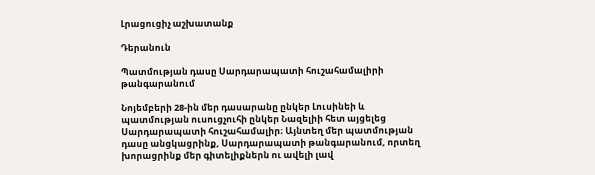Լրացուցիչ աշխատանք

Դերանուն

Պատմության դասը Սարդարապատի հուշահամալիրի թանգարանում

Նոյեմբերի 28-ին մեր դասարանը ընկեր Լուսինեի և պատմության ուսուցչուհի ընկեր Նազելիի հետ այցելեց Սարդարապատի հուշահամալիր։ Այնտեղ մեր պատմության դասը անցկացրինք, Սարդարապատի թանգարանում, որտեղ խորացրինք մեր գիտելիքներն ու ավելի լավ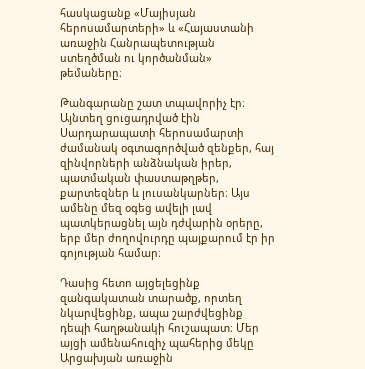հասկացանք «Մայիսյան հերոսամարտերի» և «Հայաստանի առաջին Հանրապետության ստեղծման ու կործանման» թեմաները։

Թանգարանը շատ տպավորիչ էր։ Այնտեղ ցուցադրված էին Սարդարապատի հերոսամարտի ժամանակ օգտագործված զենքեր, հայ զինվորների անձնական իրեր, պատմական փաստաթղթեր, քարտեզներ և լուսանկարներ։ Այս ամենը մեզ օգեց ավելի լավ պատկերացնել այն դժվարին օրերը, երբ մեր ժողովուրդը պայքարում էր իր գոյության համար։

Դասից հետո այցելեցինք զանգակատան տարածք, որտեղ նկարվեցինք, ապա շարժվեցինք դեպի հաղթանակի հուշապատ։ Մեր այցի ամենահուզիչ պահերից մեկը Արցախյան առաջին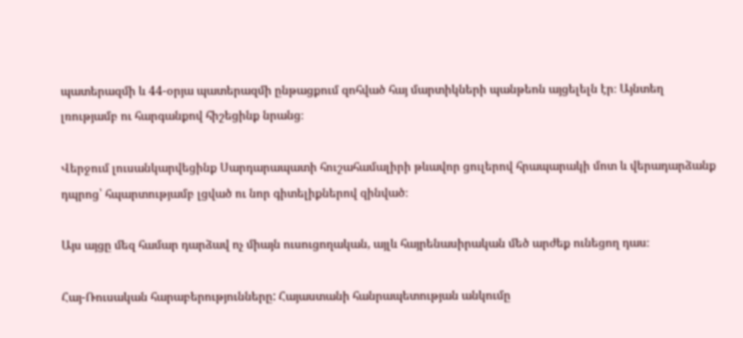պատերազմի և 44-օրյա պատերազմի ընթացքում զոհված հայ մարտիկների պանթեոն այցելելն էր։ Այնտեղ լռությամբ ու հարգանքով հիշեցինք նրանց։

Վերջում լուսանկարվեցինք Սարդարապատի հուշահամալիրի թևավոր ցուլերով հրապարակի մոտ և վերադարձանք դպրոց՝ հպարտությամբ լցված ու նոր գիտելիքներով զինված։

Այս այցը մեզ համար դարձավ ոչ միայն ուսուցողական, այլև հայրենասիրական մեծ արժեք ունեցող դաս։

Հայ-Ռուսական հարաբերությունները: Հայաստանի հանրապետության անկումը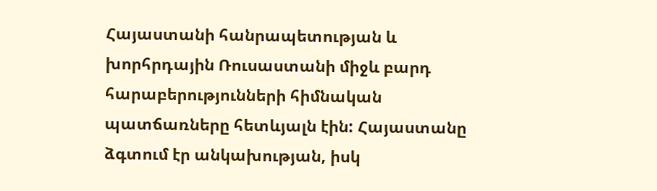Հայաստանի հանրապետության և խորհրդային Ռուսաստանի միջև բարդ հարաբերությունների հիմնական պատճառները հետևյալն էին: Հայաստանը ձգտում էր անկախության, իսկ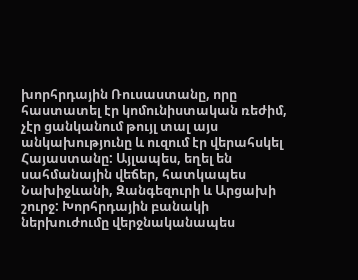խորհրդային Ռուսաստանը, որը հաստատել էր կոմունիստական ռեժիմ, չէր ցանկանում թույլ տալ այս անկախությունը և ուզում էր վերահսկել Հայաստանը: Այլապես, եղել են սահմանային վեճեր, հատկապես Նախիջևանի, Զանգեզուրի և Արցախի շուրջ: Խորհրդային բանակի ներխուժումը վերջնականապես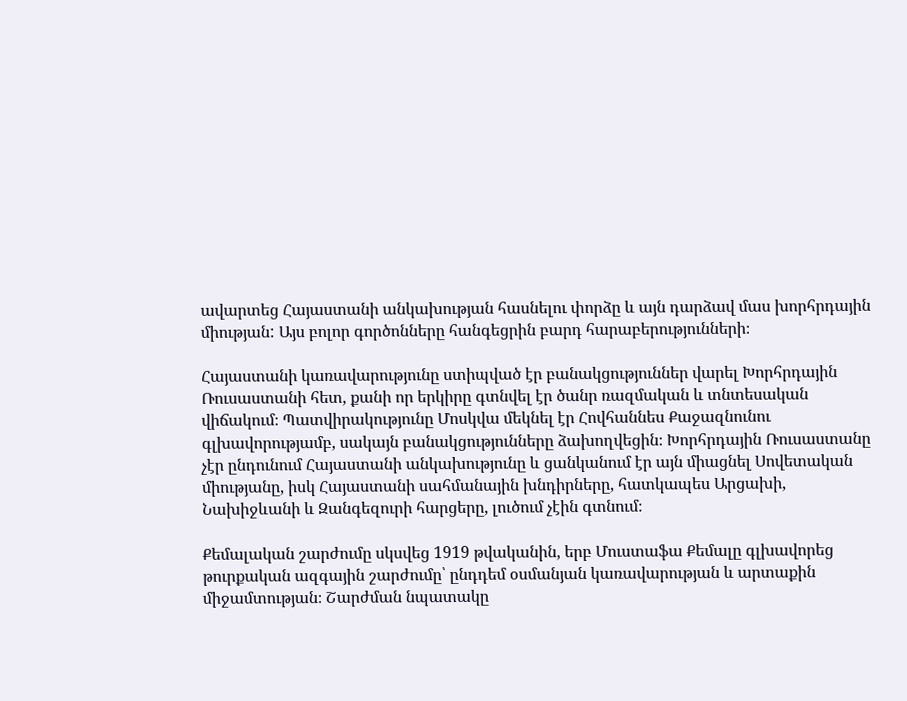ավարտեց Հայաստանի անկախության հասնելու փորձը և այն դարձավ մաս խորհրդային միության: Այս բոլոր գործոնները հանգեցրին բարդ հարաբերությունների։

Հայաստանի կառավարությունը ստիպված էր բանակցություններ վարել Խորհրդային Ռուսաստանի հետ, քանի որ երկիրը գտնվել էր ծանր ռազմական և տնտեսական վիճակում։ Պատվիրակությունը Մոսկվա մեկնել էր Հովհաննես Քաջազնունու գլխավորությամբ, սակայն բանակցությունները ձախողվեցին։ Խորհրդային Ռուսաստանը չէր ընդունում Հայաստանի անկախությունը և ցանկանում էր այն միացնել Սովետական միությանը, իսկ Հայաստանի սահմանային խնդիրները, հատկապես Արցախի, Նախիջևանի և Զանգեզուրի հարցերը, լուծում չէին գտնում։

Քեմալական շարժումը սկսվեց 1919 թվականին, երբ Մուստաֆա Քեմալը գլխավորեց թուրքական ազգային շարժումը՝ ընդդեմ օսմանյան կառավարության և արտաքին միջամտության։ Շարժման նպատակը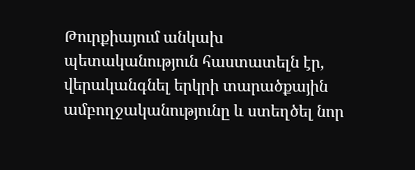Թուրքիայում անկախ պետականություն հաստատելն էր, վերականգնել երկրի տարածքային ամբողջականությունը և ստեղծել նոր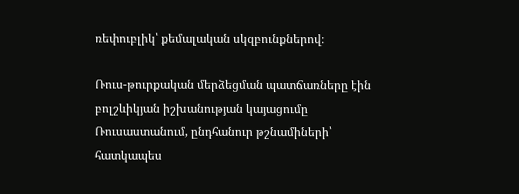ռեփուբլիկ՝ քեմալական սկզբունքներով։

Ռուս-թուրքական մերձեցման պատճառները էին բոլշևիկյան իշխանության կայացումը Ռուսաստանում, ընդհանուր թշնամիների՝ հատկապես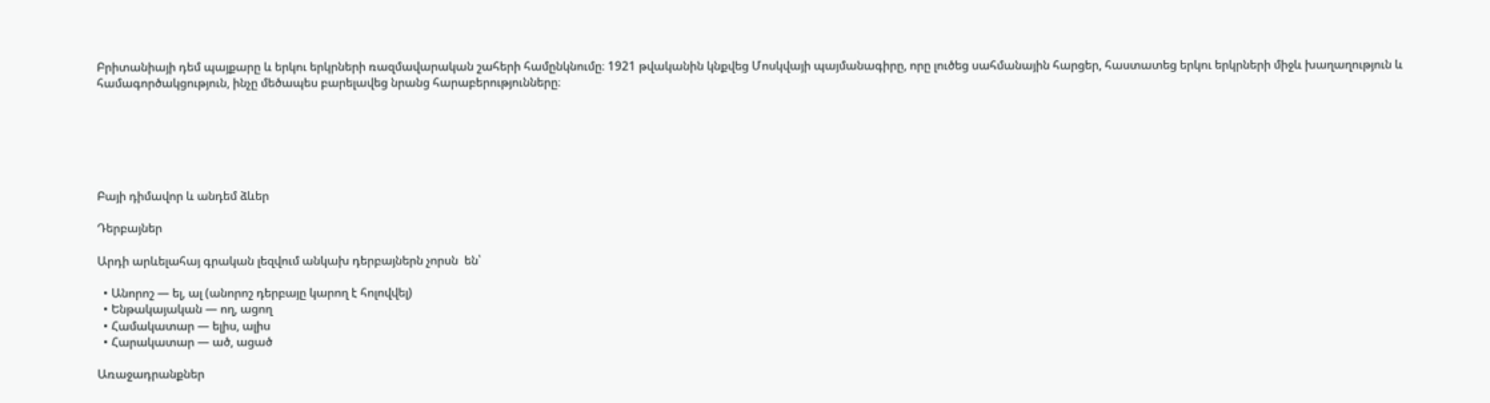Բրիտանիայի դեմ պայքարը և երկու երկրների ռազմավարական շահերի համընկնումը։ 1921 թվականին կնքվեց Մոսկվայի պայմանագիրը, որը լուծեց սահմանային հարցեր, հաստատեց երկու երկրների միջև խաղաղություն և համագործակցություն, ինչը մեծապես բարելավեց նրանց հարաբերությունները։






Բայի դիմավոր և անդեմ ձևեր

Դերբայներ

Արդի արևելահայ գրական լեզվում անկախ դերբայներն չորսն  են՝

  • Անորոշ — ել, ալ (անորոշ դերբայը կարող է հոլովվել)
  • Ենթակայական — ող, ացող
  • Համակատար — ելիս, ալիս
  • Հարակատար — ած, ացած

Առաջադրանքներ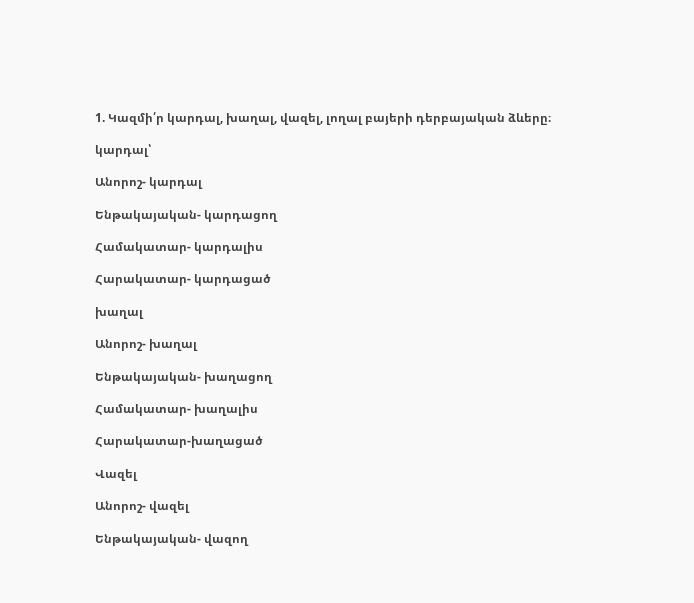1. Կազմի՛ր կարդալ, խաղալ, վազել, լողալ բայերի դերբայական ձևերը։

կարդալ՝

Անորոշ- կարդալ

Ենթակայական- կարդացող

Համակատար- կարդալիս

Հարակատար- կարդացած

խաղալ

Անորոշ- խաղալ

Ենթակայական- խաղացող

Համակատար- խաղալիս

Հարակատար-խաղացած

Վազել

Անորոշ- վազել

Ենթակայական- վազող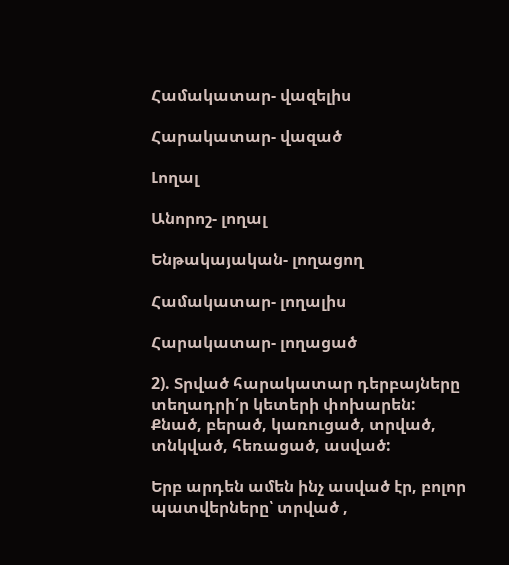Համակատար- վազելիս

Հարակատար- վազած

Լողալ

Անորոշ- լողալ

Ենթակայական- լողացող

Համակատար- լողալիս

Հարակատար- լողացած

2). Տրված հարակատար դերբայները տեղադրի՛ր կետերի փոխարեն:
Քնած, բերած, կառուցած, տրված, տնկված, հեռացած, ասված:

Երբ արդեն ամեն ինչ ասված էր, բոլոր պատվերները՝ տրված ,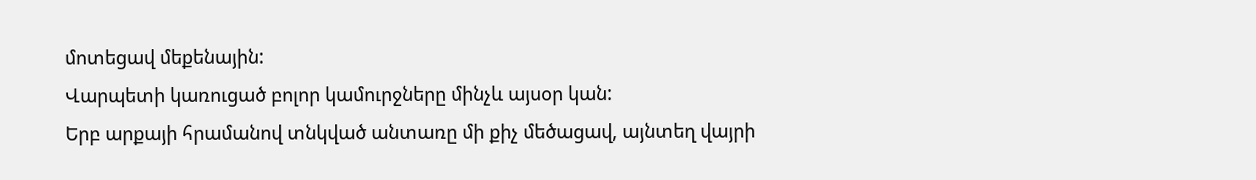մոտեցավ մեքենային:
Վարպետի կառուցած բոլոր կամուրջները մինչև այսօր կան:
Երբ արքայի հրամանով տնկված անտառը մի քիչ մեծացավ, այնտեղ վայրի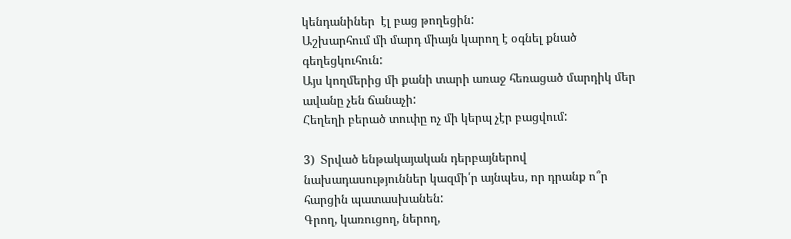կենդանիներ  էլ բաց թողեցին:
Աշխարհում մի մարդ միայն կարող է օգնել քնած գեղեցկուհուն:
Այս կողմերից մի քանի տարի առաջ հեռացած մարդիկ մեր ավանը չեն ճանաչի:
Հեղեղի բերած տուփը ոչ մի կերպ չէր բացվում:

3)  Տրված ենթակայական դերբայներով նախադասություններ կազմի՛ր այնպես, որ դրանք ո՞ր հարցին պատասխանեն:
Գրող, կառուցող, ներող,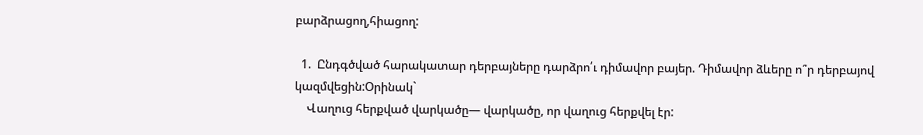բարձրացող,հիացող:

  1.  Ընդգծված հարակատար դերբայները դարձրո՛ւ դիմավոր բայեր. Դիմավոր ձևերը ո՞ր դերբայով կազմվեցին:Օրինակ`
    Վաղուց հերքված վարկածը— վարկածը, որ վաղուց հերքվել էր: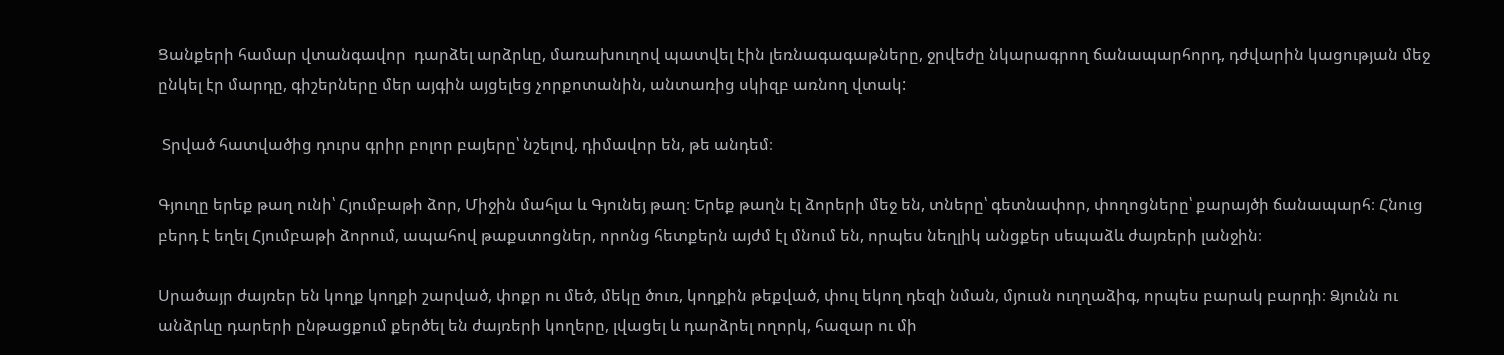Ցանքերի համար վտանգավոր  դարձել արձրևը, մառախուղով պատվել էին լեռնագագաթները, ջրվեժը նկարագրող ճանապարհորդ, դժվարին կացության մեջ ընկել էր մարդը, գիշերները մեր այգին այցելեց չորքոտանին, անտառից սկիզբ առնող վտակ:

 Տրված հատվածից դուրս գրիր բոլոր բայերը՝ նշելով, դիմավոր են, թե անդեմ։

Գյուղը երեք թաղ ունի՝ Հյումբաթի ձոր, Միջին մահլա և Գյունեյ թաղ։ Երեք թաղն էլ ձորերի մեջ են, տները՝ գետնափոր, փողոցները՝ քարայծի ճանապարհ։ Հնուց բերդ է եղել Հյումբաթի ձորում, ապահով թաքստոցներ, որոնց հետքերն այժմ էլ մնում են, որպես նեղլիկ անցքեր սեպաձև ժայռերի լանջին։

Սրածայր ժայռեր են կողք կողքի շարված, փոքր ու մեծ, մեկը ծուռ, կողքին թեքված, փուլ եկող դեզի նման, մյուսն ուղղաձիգ, որպես բարակ բարդի։ Ձյունն ու անձրևը դարերի ընթացքում քերծել են ժայռերի կողերը, լվացել և դարձրել ողորկ, հազար ու մի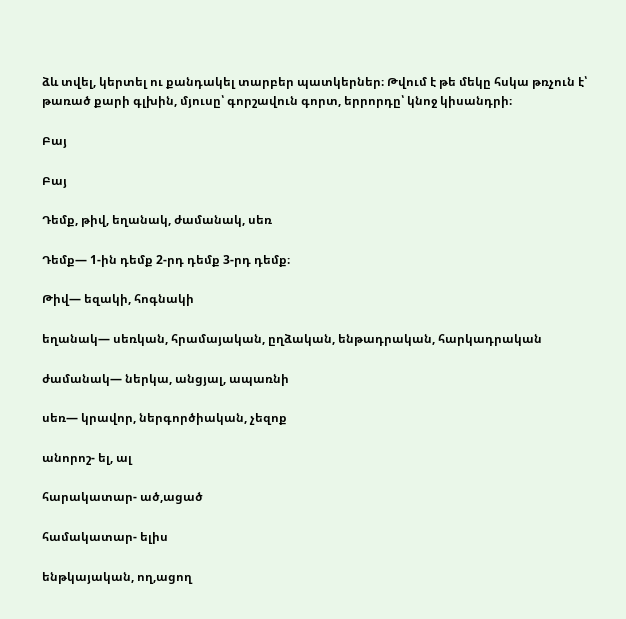ձև տվել, կերտել ու քանդակել տարբեր պատկերներ։ Թվում է թե մեկը հսկա թռչուն է՝ թառած քարի գլխին, մյուսը՝ գորշավուն գորտ, երրորդը՝ կնոջ կիսանդրի։

Բայ

Բայ

Դեմք, թիվ, եղանակ, ժամանակ, սեռ

Դեմք— 1-ին դեմք 2-րդ դեմք 3-րդ դեմք։

Թիվ— եզակի, հոգնակի

եղանակ— սեռկան, հրամայական, ըղձական, ենթադրական, հարկադրական

ժամանակ— ներկա, անցյալ, ապառնի

սեռ— կրավոր, ներգործիական, չեզոք

անորոշ- ել, ալ

հարակատար- ած,ացած

համակատար- ելիս

ենթկայական, ող,ացող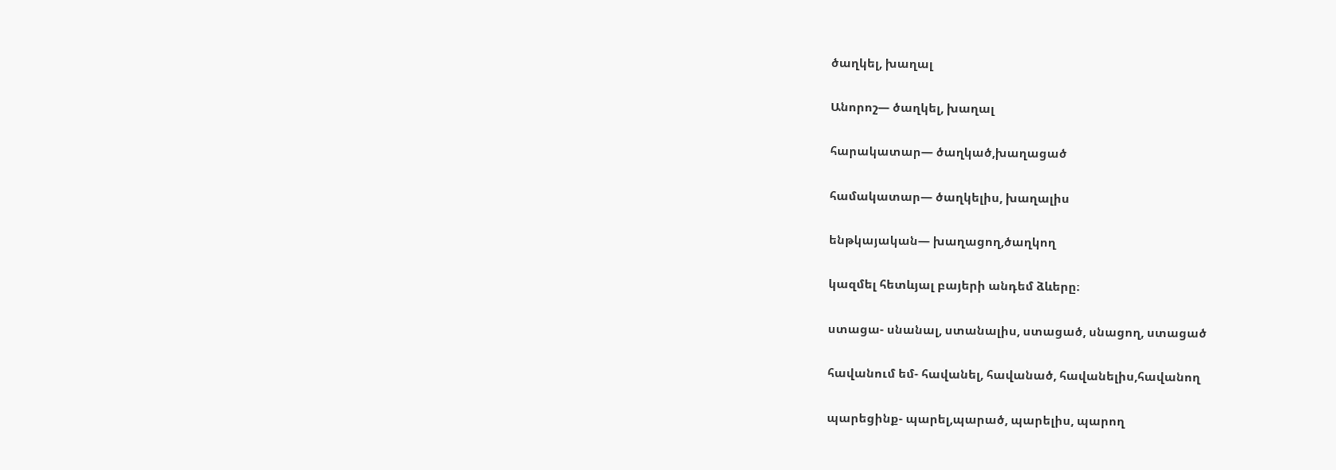ծաղկել, խաղալ

Անորոշ— ծաղկել, խաղալ

հարակատար— ծաղկած,խաղացած

համակատար— ծաղկելիս, խաղալիս

ենթկայական— խաղացող,ծաղկող

կազմել հետևյալ բայերի անդեմ ձևերը։

ստացա- սնանալ, ստանալիս, ստացած, սնացող, ստացած

հավանում եմ- հավանել, հավանած, հավանելիս,հավանող

պարեցինք- պարել,պարած, պարելիս, պարող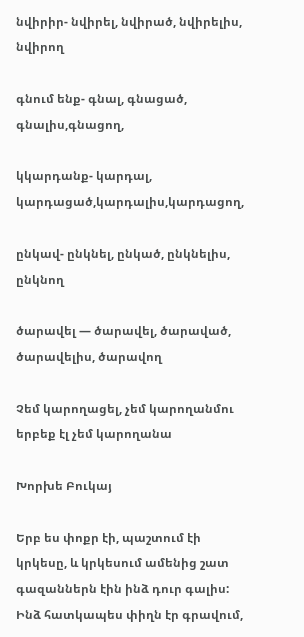նվիրիր- նվիրել, նվիրած, նվիրելիս, նվիրող

գնում ենք- գնալ, գնացած, գնալիս,գնացող,

կկարդանք- կարդալ, կարդացած,կարդալիս,կարդացող,

ընկավ- ընկնել, ընկած, ընկնելիս, ընկնող

ծարավել — ծարավել, ծարաված, ծարավելիս, ծարավող

Չեմ կարողացել, չեմ կարողանմու երբեք էլ չեմ կարողանա

Խորխե Բուկայ

Երբ ես փոքր էի, պաշտում էի կրկեսը, և կրկեսում ամենից շատ գազաններն էին ինձ դուր գալիս: Ինձ հատկապես փիղն էր գրավում,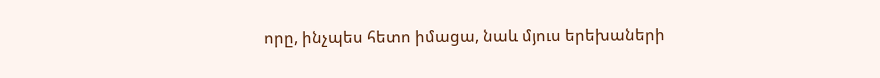որը, ինչպես հետո իմացա, նաև մյուս երեխաների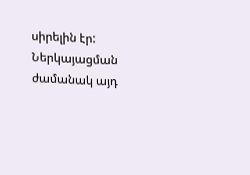սիրելին էր: Ներկայացման ժամանակ այդ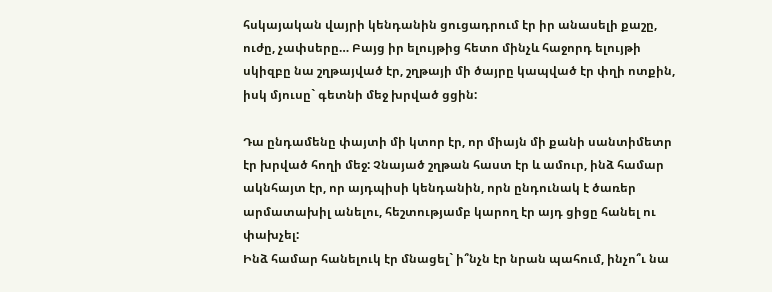հսկայական վայրի կենդանին ցուցադրում էր իր անասելի քաշը, ուժը, չափսերը… Բայց իր ելույթից հետո մինչև հաջորդ ելույթի սկիզբը նա շղթայված էր, շղթայի մի ծայրը կապված էր փղի ոտքին, իսկ մյուսը` գետնի մեջ խրված ցցին:

Դա ընդամենը փայտի մի կտոր էր, որ միայն մի քանի սանտիմետր էր խրված հողի մեջ: Չնայած շղթան հաստ էր և ամուր, ինձ համար ակնհայտ էր, որ այդպիսի կենդանին, որն ընդունակ է ծառեր արմատախիլ անելու, հեշտությամբ կարող էր այդ ցիցը հանել ու փախչել:
Ինձ համար հանելուկ էր մնացել` ի՞նչն էր նրան պահում, ինչո՞ւ նա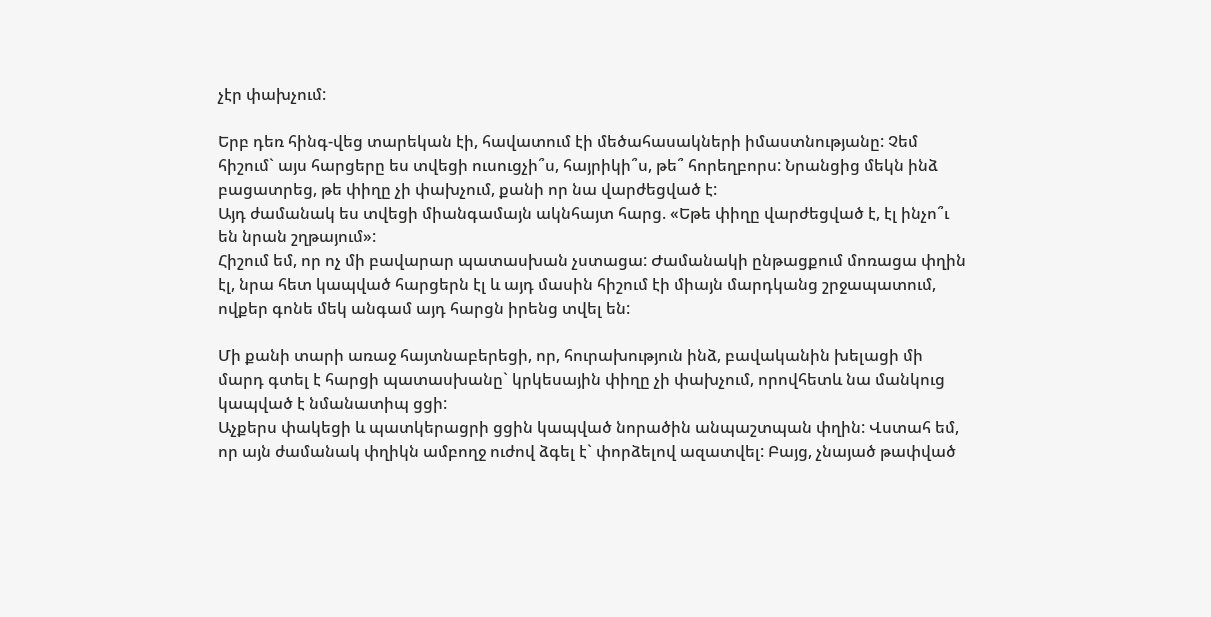չէր փախչում:

Երբ դեռ հինգ-վեց տարեկան էի, հավատում էի մեծահասակների իմաստնությանը: Չեմ հիշում` այս հարցերը ես տվեցի ուսուցչի՞ս, հայրիկի՞ս, թե՞ հորեղբորս: Նրանցից մեկն ինձ բացատրեց, թե փիղը չի փախչում, քանի որ նա վարժեցված է:
Այդ ժամանակ ես տվեցի միանգամայն ակնհայտ հարց. «Եթե փիղը վարժեցված է, էլ ինչո՞ւ են նրան շղթայում»:
Հիշում եմ, որ ոչ մի բավարար պատասխան չստացա: Ժամանակի ընթացքում մոռացա փղին էլ, նրա հետ կապված հարցերն էլ և այդ մասին հիշում էի միայն մարդկանց շրջապատում, ովքեր գոնե մեկ անգամ այդ հարցն իրենց տվել են:

Մի քանի տարի առաջ հայտնաբերեցի, որ, հուրախություն ինձ, բավականին խելացի մի մարդ գտել է հարցի պատասխանը` կրկեսային փիղը չի փախչում, որովհետև նա մանկուց կապված է նմանատիպ ցցի:
Աչքերս փակեցի և պատկերացրի ցցին կապված նորածին անպաշտպան փղին: Վստահ եմ, որ այն ժամանակ փղիկն ամբողջ ուժով ձգել է` փորձելով ազատվել: Բայց, չնայած թափված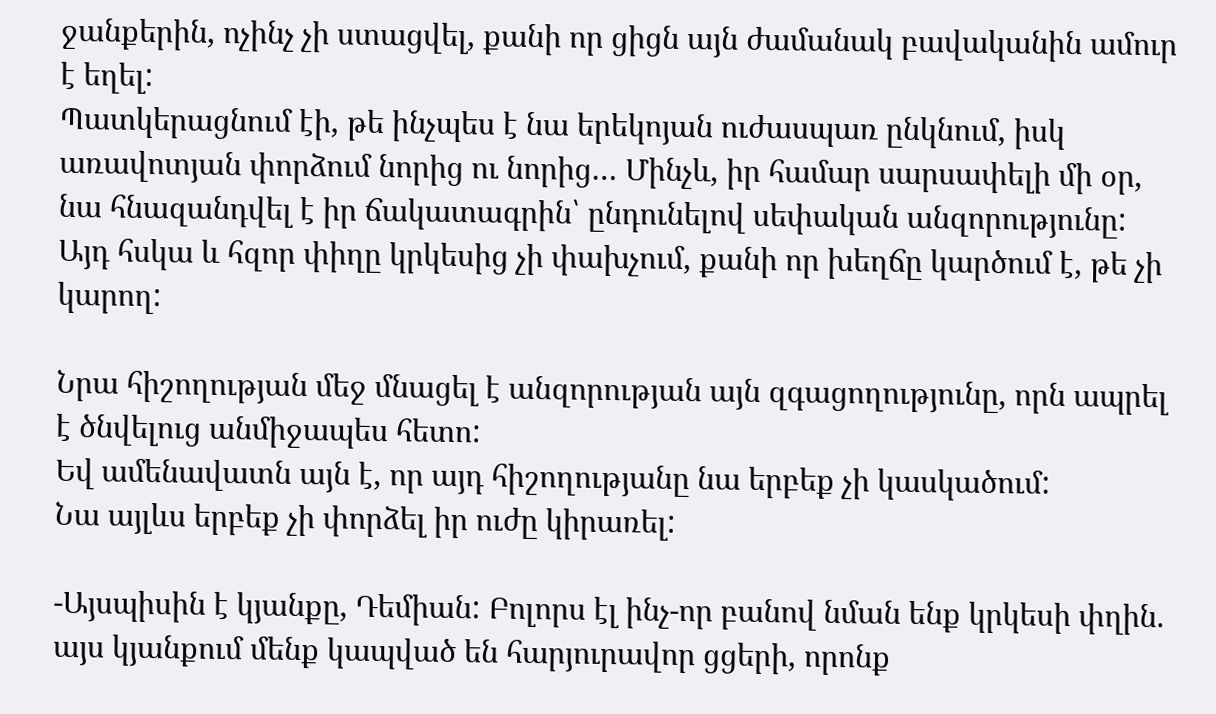ջանքերին, ոչինչ չի ստացվել, քանի որ ցիցն այն ժամանակ բավականին ամուր է եղել:
Պատկերացնում էի, թե ինչպես է նա երեկոյան ուժասպառ ընկնում, իսկ առավոտյան փորձում նորից ու նորից… Մինչև, իր համար սարսափելի մի օր, նա հնազանդվել է իր ճակատագրին՝ ընդունելով սեփական անզորությունը:
Այդ հսկա և հզոր փիղը կրկեսից չի փախչում, քանի որ խեղճը կարծում է, թե չի կարող:

Նրա հիշողության մեջ մնացել է անզորության այն զգացողությունը, որն ապրել է ծնվելուց անմիջապես հետո:
Եվ ամենավատն այն է, որ այդ հիշողությանը նա երբեք չի կասկածում:
Նա այլևս երբեք չի փորձել իր ուժը կիրառել:

-Այսպիսին է կյանքը, Դեմիան: Բոլորս էլ ինչ-որ բանով նման ենք կրկեսի փղին. այս կյանքում մենք կապված են հարյուրավոր ցցերի, որոնք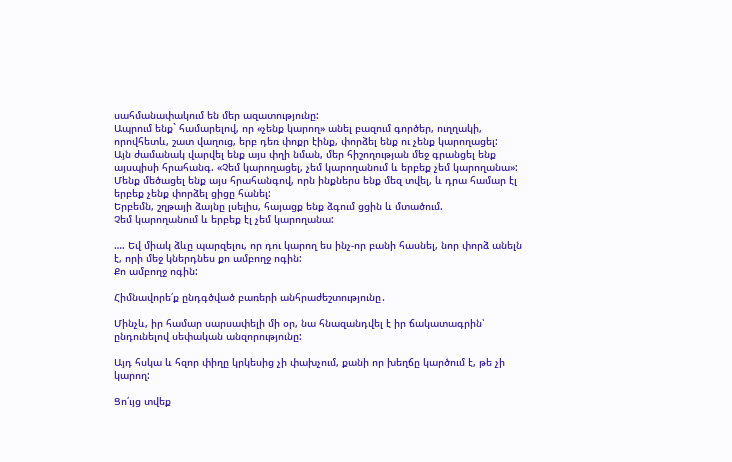սահմանափակում են մեր ազատությունը:
Ապրում ենք` համարելով, որ «չենք կարող» անել բազում գործեր, ուղղակի, որովհետև, շատ վաղուց, երբ դեռ փոքր էինք, փորձել ենք ու չենք կարողացել:
Այն ժամանակ վարվել ենք այս փղի նման, մեր հիշողության մեջ գրանցել ենք այսպիսի հրահանգ. «Չեմ կարողացել, չեմ կարողանում և երբեք չեմ կարողանա»:
Մենք մեծացել ենք այս հրահանգով, որն ինքներս ենք մեզ տվել, և դրա համար էլ երբեք չենք փորձել ցիցը հանել:
Երբեմն, շղթայի ձայնը լսելիս, հայացք ենք ձգում ցցին և մտածում.
Չեմ կարողանում և երբեք էլ չեմ կարողանա:

…. Եվ միակ ձևը պարզելու, որ դու կարող ես ինչ-որ բանի հասնել, նոր փորձ անելն է, որի մեջ կներդնես քո ամբողջ ոգին:
Քո ամբողջ ոգին:

Հիմնավորե՛ք ընդգծված բառերի անհրաժեշտությունը․

Մինչև, իր համար սարսափելի մի օր, նա հնազանդվել է իր ճակատագրին՝
ընդունելով սեփական անզորությունը:

Այդ հսկա և հզոր փիղը կրկեսից չի փախչում, քանի որ խեղճը կարծում է, թե չի կարող:

Ցո՛ւյց տվեք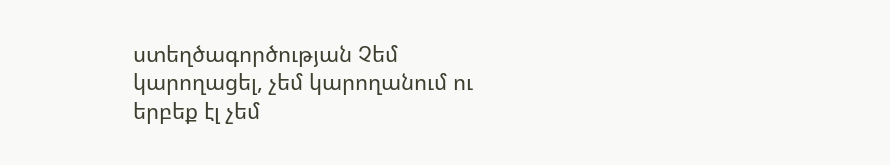ստեղծագործության Չեմ կարողացել, չեմ կարողանում ու երբեք էլ չեմ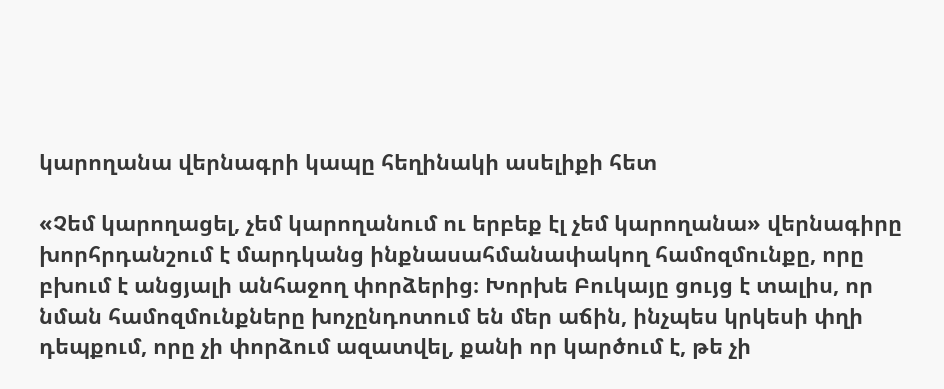կարողանա վերնագրի կապը հեղինակի ասելիքի հետ

«Չեմ կարողացել, չեմ կարողանում ու երբեք էլ չեմ կարողանա» վերնագիրը խորհրդանշում է մարդկանց ինքնասահմանափակող համոզմունքը, որը բխում է անցյալի անհաջող փորձերից։ Խորխե Բուկայը ցույց է տալիս, որ նման համոզմունքները խոչընդոտում են մեր աճին, ինչպես կրկեսի փղի դեպքում, որը չի փորձում ազատվել, քանի որ կարծում է, թե չի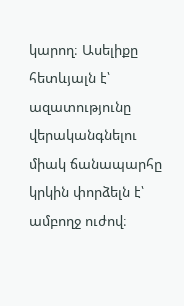կարող։ Ասելիքը հետևյալն է՝ ազատությունը վերականգնելու միակ ճանապարհը կրկին փորձելն է՝ ամբողջ ուժով։